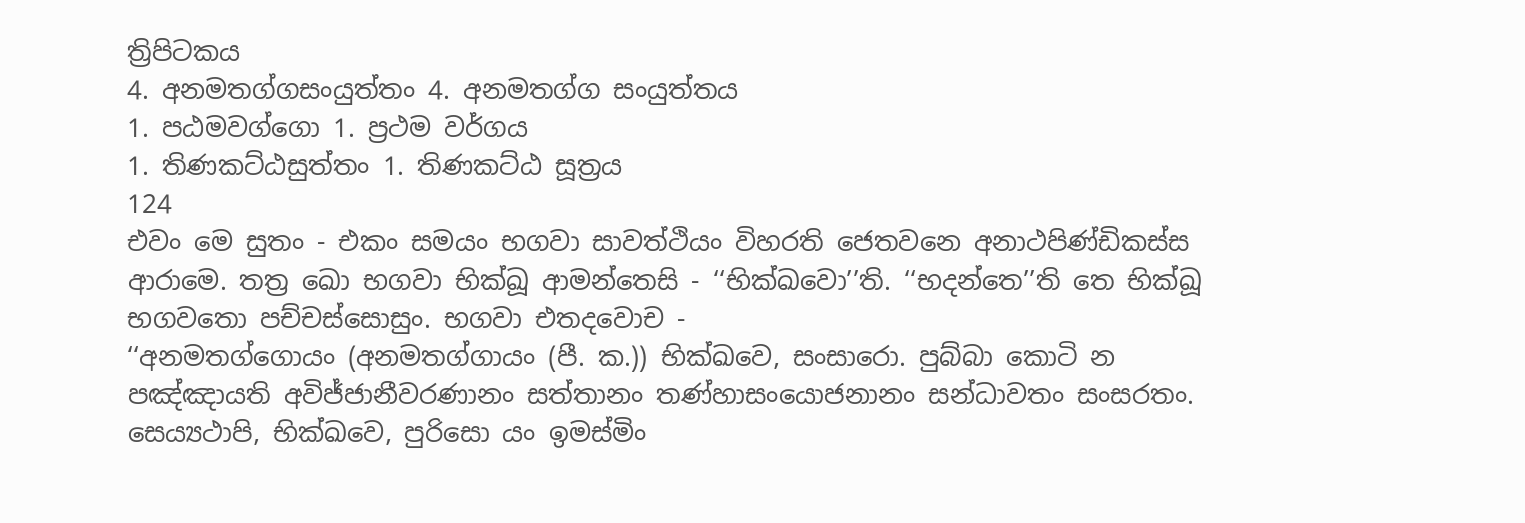ත්‍රිපිටකය
4. අනමතග්ගසංයුත්තං 4. අනමතග්ග සංයුත්තය
1. පඨමවග්ගො 1. ප්‍රථම වර්ගය
1. තිණකට්ඨසුත්තං 1. තිණකට්ඨ සූත්‍රය
124
එවං මෙ සුතං - එකං සමයං භගවා සාවත්ථියං විහරති ජෙතවනෙ අනාථපිණ්ඩිකස්ස ආරාමෙ. තත්‍ර ඛො භගවා භික්ඛූ ආමන්තෙසි - ‘‘භික්ඛවො’’ති. ‘‘භදන්තෙ’’ති තෙ භික්ඛූ භගවතො පච්චස්සොසුං. භගවා එතදවොච -
‘‘අනමතග්ගොයං (අනමතග්ගායං (පී. ක.)) භික්ඛවෙ, සංසාරො. පුබ්බා කොටි න පඤ්ඤායති අවිජ්ජානීවරණානං සත්තානං තණ්හාසංයොජනානං සන්ධාවතං සංසරතං. සෙය්‍යථාපි, භික්ඛවෙ, පුරිසො යං ඉමස්මිං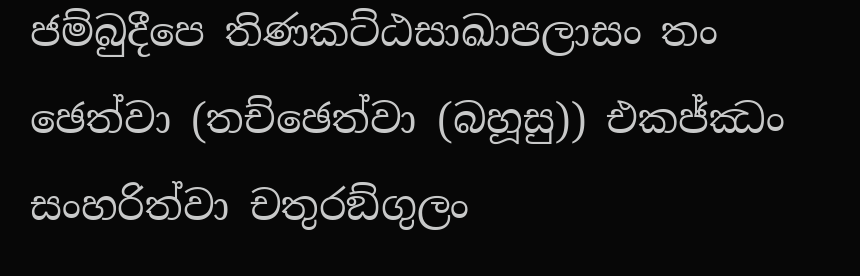ජම්බුදීපෙ තිණකට්ඨසාඛාපලාසං තං ඡෙත්වා (තච්ඡෙත්වා (බහූසු)) එකජ්ඣං සංහරිත්වා චතුරඞ්ගුලං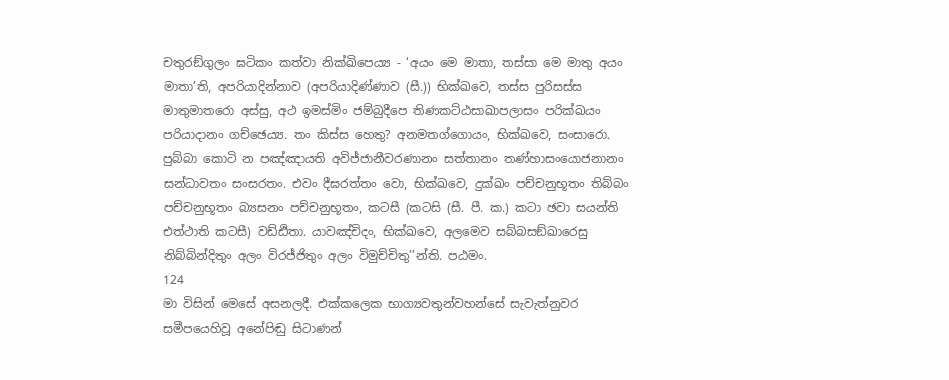චතුරඞ්ගුලං ඝටිකං කත්වා නික්ඛිපෙය්‍ය - ‘අයං මෙ මාතා, තස්සා මෙ මාතු අයං මාතා’ති, අපරියාදින්නාව (අපරියාදිණ්ණාව (සී.)) භික්ඛවෙ, තස්ස පුරිසස්ස මාතුමාතරො අස්සු, අථ ඉමස්මිං ජම්බුදීපෙ තිණකට්ඨසාඛාපලාසං පරික්ඛයං පරියාදානං ගච්ඡෙය්‍ය. තං කිස්ස හෙතු? අනමතග්ගොයං, භික්ඛවෙ, සංසාරො. පුබ්බා කොටි න පඤ්ඤායති අවිජ්ජානීවරණානං සත්තානං තණ්හාසංයොජනානං සන්ධාවතං සංසරතං. එවං දීඝරත්තං වො, භික්ඛවෙ, දුක්ඛං පච්චනුභූතං තිබ්බං පච්චනුභූතං බ්‍යසනං පච්චනුභූතං, කටසී (කටසි (සී. පී. ක.) කටා ඡවා සයන්ති එත්ථාති කටසී) වඩ්ඪිතා. යාවඤ්චිදං, භික්ඛවෙ, අලමෙව සබ්බසඞ්ඛාරෙසු නිබ්බින්දිතුං අලං විරජ්ජිතුං අලං විමුච්චිතු’’න්ති. පඨමං.
124
මා විසින් මෙසේ අසනලදී. එක්කලෙක භාග්‍යවතුන්වහන්සේ සැවැත්නුවර සමීපයෙහිවූ අනේපිඬු සිටාණන්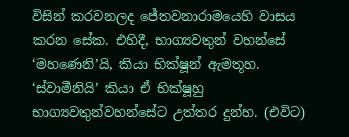විසින් කරවනලද ජේතවනාරාමයෙහි වාසය කරන සේක. එහිදී, භාග්‍යවතුන් වහන්සේ ‘මහණෙනි’යි, කියා භික්ෂූන් ඇමතූහ. ‘ස්වාමීනියි’ කියා ඒ භික්ෂූහු භාග්‍යවතුන්වහන්සේට උත්තර දුන්හ. (එවිට)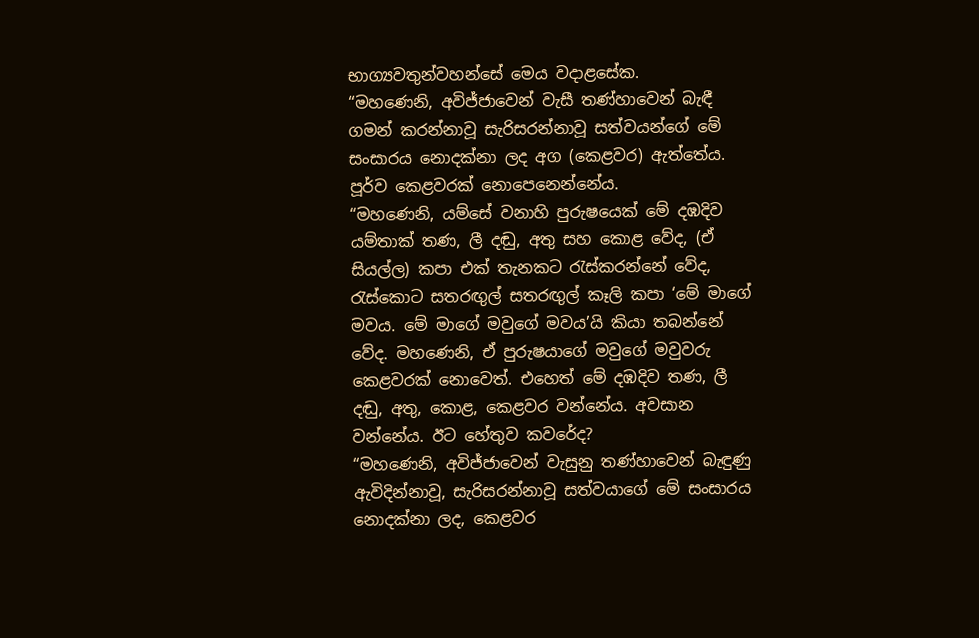භාග්‍යවතුන්වහන්සේ මෙය වදාළසේක.
“මහණෙනි, අවිජ්ජාවෙන් වැසී තණ්හාවෙන් බැඳී ගමන් කරන්නාවූ සැරිසරන්නාවූ සත්වයන්ගේ මේ සංසාරය නොදක්නා ලද අග (කෙළවර) ඇත්තේය. පූර්ව කෙළවරක් නොපෙනෙන්නේය.
“මහණෙනි, යම්සේ වනාහි පුරුෂයෙක් මේ දඹදිව යම්තාක් තණ, ලී දඬු, අතු සහ කොළ වේද, (ඒ සියල්ල) කපා එක් තැනකට රැස්කරන්නේ වේද, රැස්කොට සතරඟුල් සතරඟුල් කෑලි කපා ‘මේ මාගේ මවය. මේ මාගේ මවුගේ මවය’යි කියා තබන්නේ වේද. මහණෙනි, ඒ පුරුෂයාගේ මවුගේ මවුවරු කෙළවරක් නොවෙත්. එහෙත් මේ දඹදිව තණ, ලී දඬු, අතු, කොළ, කෙළවර වන්නේය. අවසාන වන්නේය. ඊට හේතුව කවරේද?
“මහණෙනි, අවිජ්ජාවෙන් වැසුනු තණ්හාවෙන් බැඳුණු ඇවිදින්නාවූ, සැරිසරන්නාවූ සත්වයාගේ මේ සංසාරය නොදක්නා ලද, කෙළවර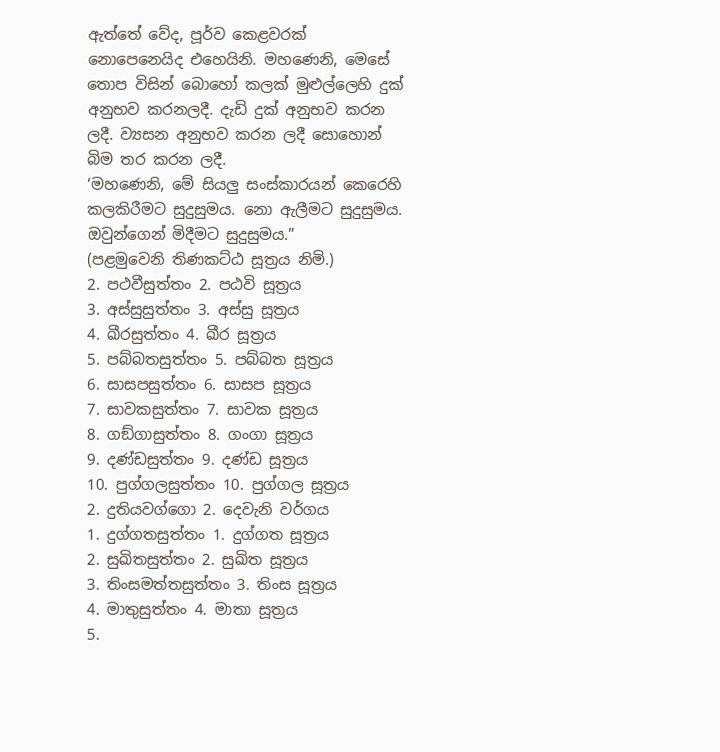ඇත්තේ වේද, පූර්ව කෙළවරක් නොපෙනෙයිද එහෙයිනි. මහණෙනි, මෙසේ තොප විසින් බොහෝ කලක් මුළුල්ලෙහි දුක් අනුභව කරනලදී. දැඩි දුක් අනුභව කරන ලදී. ව්‍යසන අනුභව කරන ලදී සොහොන් බිම තර කරන ලදී.
‘මහණෙනි, මේ සියලු සංස්කාරයන් කෙරෙහි කලකිරීමට සුදුසුමය. නො ඇලීමට සුදුසුමය. ඔවුන්ගෙන් මිදීමට සුදුසුමය.”
(පළමුවෙනි තිණකට්ඨ සූත්‍රය නිමි.)
2. පථවීසුත්තං 2. පඨවි සූත්‍රය
3. අස්සුසුත්තං 3. අස්සු සූත්‍රය
4. ඛීරසුත්තං 4. ඛීර සූත්‍රය
5. පබ්බතසුත්තං 5. පබ්බත සූත්‍රය
6. සාසපසුත්තං 6. සාසප සූත්‍රය
7. සාවකසුත්තං 7. සාවක සූත්‍රය
8. ගඞ්ගාසුත්තං 8. ගංගා සූත්‍රය
9. දණ්ඩසුත්තං 9. දණ්ඩ සූත්‍රය
10. පුග්ගලසුත්තං 10. පුග්ගල සූත්‍රය
2. දුතියවග්ගො 2. දෙවැනි වර්ගය
1. දුග්ගතසුත්තං 1. දුග්ගත සූත්‍රය
2. සුඛිතසුත්තං 2. සුඛිත සූත්‍රය
3. තිංසමත්තසුත්තං 3. තිංස සූත්‍රය
4. මාතුසුත්තං 4. මාතා සූත්‍රය
5.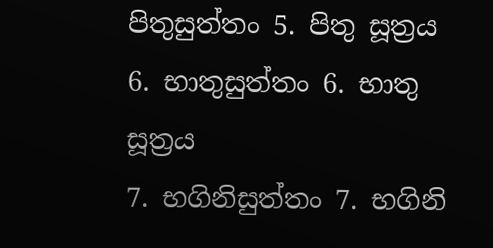පිතුසුත්තං 5. පිතු සූත්‍රය
6. භාතුසුත්තං 6. භාතු සූත්‍රය
7. භගිනිසුත්තං 7. භගිනි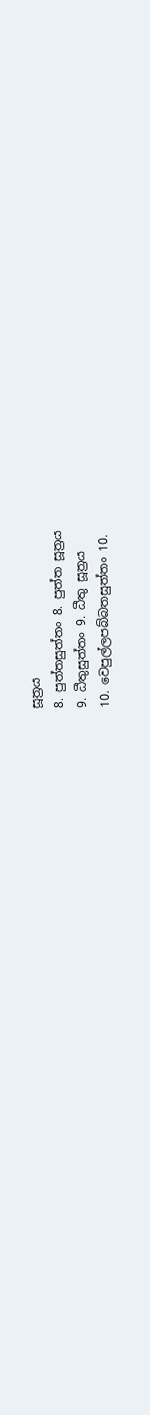සූත්‍රය
8. පුත්තසුත්තං 8. පුත්ත සූත්‍රය
9. ධීතුසුත්තං 9. ධීතු සූත්‍රය
10. වෙපුල්ලපබ්බතසුත්තං 10.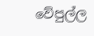වේපුල්ල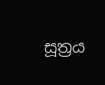සූත්‍රය